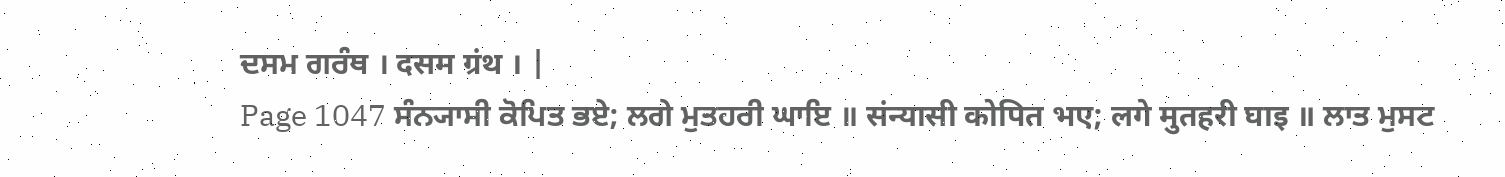ਦਸਮ ਗਰੰਥ । दसम ग्रंथ । |
Page 1047 ਸੰਨ੍ਯਾਸੀ ਕੋਪਿਤ ਭਏ; ਲਗੇ ਮੁਤਹਰੀ ਘਾਇ ॥ संन्यासी कोपित भए; लगे मुतहरी घाइ ॥ ਲਾਤ ਮੁਸਟ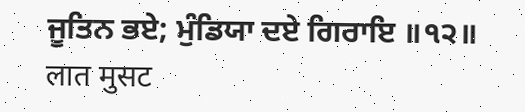ਜੂਤਿਨ ਭਏ; ਮੁੰਡਿਯਾ ਦਏ ਗਿਰਾਇ ॥੧੨॥ लात मुसट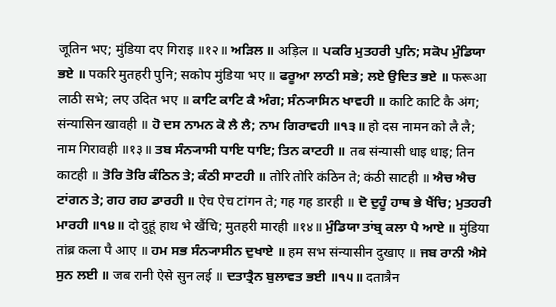जूतिन भए; मुंडिया दए गिराइ ॥१२॥ ਅੜਿਲ ॥ अड़िल ॥ ਪਕਰਿ ਮੁਤਹਰੀ ਪੁਨਿ; ਸਕੋਪ ਮੁੰਡਿਯਾ ਭਏ ॥ पकरि मुतहरी पुनि; सकोप मुंडिया भए ॥ ਫਰੂਆ ਲਾਠੀ ਸਭੇ; ਲਏ ਉਦਿਤ ਭਏ ॥ फरूआ लाठी सभे; लए उदित भए ॥ ਕਾਟਿ ਕਾਟਿ ਕੈ ਅੰਗ; ਸੰਨ੍ਯਾਸਿਨ ਖਾਵਹੀ ॥ काटि काटि कै अंग; संन्यासिन खावही ॥ ਹੋ ਦਸ ਨਾਮਨ ਕੋ ਲੈ ਲੈ; ਨਾਮ ਗਿਰਾਵਹੀ ॥੧੩॥ हो दस नामन को लै लै; नाम गिरावही ॥१३॥ ਤਬ ਸੰਨ੍ਯਾਸੀ ਧਾਇ ਧਾਇ; ਤਿਨ ਕਾਟਹੀ ॥ तब संन्यासी धाइ धाइ; तिन काटही ॥ ਤੋਰਿ ਤੋਰਿ ਕੰਠਿਨ ਤੇ; ਕੰਠੀ ਸਾਟਹੀ ॥ तोरि तोरि कंठिन ते; कंठी साटही ॥ ਐਚ ਐਚ ਟਾਂਗਨ ਤੇ; ਗਹ ਗਹ ਡਾਰਹੀ ॥ ऐच ऐच टांगन ते; गह गह डारही ॥ ਦੋ ਦੁਹੂੰ ਹਾਥ ਭੇ ਖੈਂਚਿ; ਮੁਤਹਰੀ ਮਾਰਹੀ ॥੧੪॥ दो दुहूं हाथ भे खैंचि; मुतहरी मारही ॥१४॥ ਮੁੰਡਿਯਾ ਤਾਂਬ੍ਰ ਕਲਾ ਪੈ ਆਏ ॥ मुंडिया तांब्र कला पै आए ॥ ਹਮ ਸਭ ਸੰਨ੍ਯਾਸੀਨ ਦੁਖਾਏ ॥ हम सभ संन्यासीन दुखाए ॥ ਜਬ ਰਾਨੀ ਐਸੇ ਸੁਨ ਲਈ ॥ जब रानी ऐसे सुन लई ॥ ਦਤਾਤ੍ਰੈਨ ਬੁਲਾਵਤ ਭਈ ॥੧੫॥ दतात्रैन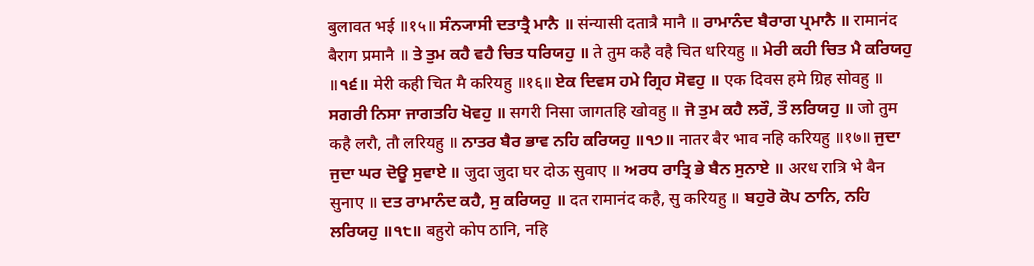बुलावत भई ॥१५॥ ਸੰਨ੍ਯਾਸੀ ਦਤਾਤ੍ਰੈ ਮਾਨੈ ॥ संन्यासी दतात्रै मानै ॥ ਰਾਮਾਨੰਦ ਬੈਰਾਗ ਪ੍ਰਮਾਨੈ ॥ रामानंद बैराग प्रमानै ॥ ਤੇ ਤੁਮ ਕਹੈ ਵਹੈ ਚਿਤ ਧਰਿਯਹੁ ॥ ते तुम कहै वहै चित धरियहु ॥ ਮੇਰੀ ਕਹੀ ਚਿਤ ਮੈ ਕਰਿਯਹੁ ॥੧੬॥ मेरी कही चित मै करियहु ॥१६॥ ਏਕ ਦਿਵਸ ਹਮੇ ਗ੍ਰਿਹ ਸੋਵਹੁ ॥ एक दिवस हमे ग्रिह सोवहु ॥ ਸਗਰੀ ਨਿਸਾ ਜਾਗਤਹਿ ਖੋਵਹੁ ॥ सगरी निसा जागतहि खोवहु ॥ ਜੋ ਤੁਮ ਕਹੈ ਲਰੌ, ਤੌ ਲਰਿਯਹੁ ॥ जो तुम कहै लरौ, तौ लरियहु ॥ ਨਾਤਰ ਬੈਰ ਭਾਵ ਨਹਿ ਕਰਿਯਹੁ ॥੧੭॥ नातर बैर भाव नहि करियहु ॥१७॥ ਜੁਦਾ ਜੁਦਾ ਘਰ ਦੋਊ ਸੁਵਾਏ ॥ जुदा जुदा घर दोऊ सुवाए ॥ ਅਰਧ ਰਾਤ੍ਰਿ ਭੇ ਬੈਨ ਸੁਨਾਏ ॥ अरध रात्रि भे बैन सुनाए ॥ ਦਤ ਰਾਮਾਨੰਦ ਕਹੈ, ਸੁ ਕਰਿਯਹੁ ॥ दत रामानंद कहै, सु करियहु ॥ ਬਹੁਰੋ ਕੋਪ ਠਾਨਿ, ਨਹਿ ਲਰਿਯਹੁ ॥੧੮॥ बहुरो कोप ठानि, नहि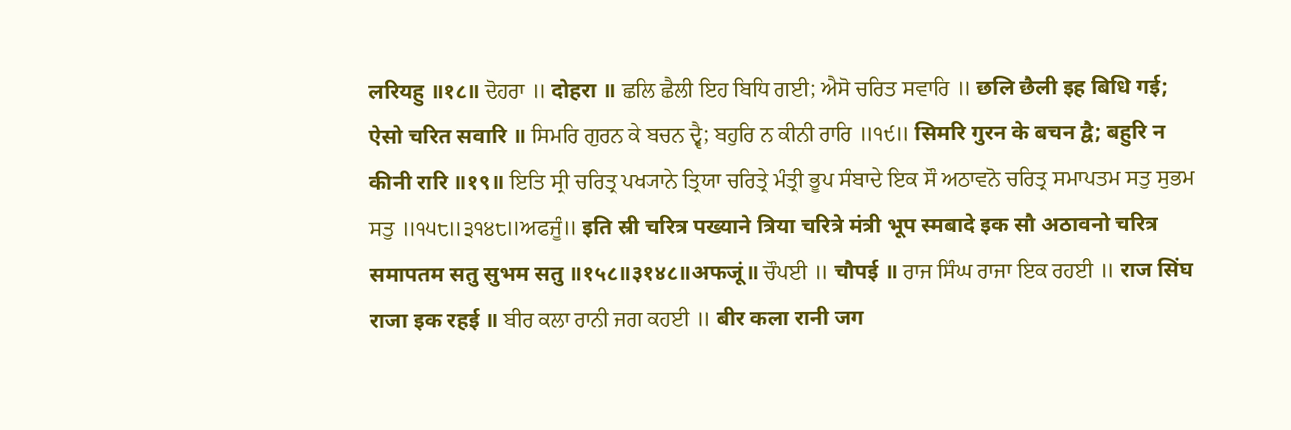लरियहु ॥१८॥ ਦੋਹਰਾ ॥ दोहरा ॥ ਛਲਿ ਛੈਲੀ ਇਹ ਬਿਧਿ ਗਈ; ਐਸੋ ਚਰਿਤ ਸਵਾਰਿ ॥ छलि छैली इह बिधि गई; ऐसो चरित सवारि ॥ ਸਿਮਰਿ ਗੁਰਨ ਕੇ ਬਚਨ ਦ੍ਵੈ; ਬਹੁਰਿ ਨ ਕੀਨੀ ਰਾਰਿ ॥੧੯॥ सिमरि गुरन के बचन द्वै; बहुरि न कीनी रारि ॥१९॥ ਇਤਿ ਸ੍ਰੀ ਚਰਿਤ੍ਰ ਪਖ੍ਯਾਨੇ ਤ੍ਰਿਯਾ ਚਰਿਤ੍ਰੇ ਮੰਤ੍ਰੀ ਭੂਪ ਸੰਬਾਦੇ ਇਕ ਸੌ ਅਠਾਵਨੋ ਚਰਿਤ੍ਰ ਸਮਾਪਤਮ ਸਤੁ ਸੁਭਮ ਸਤੁ ॥੧੫੮॥੩੧੪੮॥ਅਫਜੂੰ॥ इति स्री चरित्र पख्याने त्रिया चरित्रे मंत्री भूप स्मबादे इक सौ अठावनो चरित्र समापतम सतु सुभम सतु ॥१५८॥३१४८॥अफजूं॥ ਚੌਪਈ ॥ चौपई ॥ ਰਾਜ ਸਿੰਘ ਰਾਜਾ ਇਕ ਰਹਈ ॥ राज सिंघ राजा इक रहई ॥ ਬੀਰ ਕਲਾ ਰਾਨੀ ਜਗ ਕਹਈ ॥ बीर कला रानी जग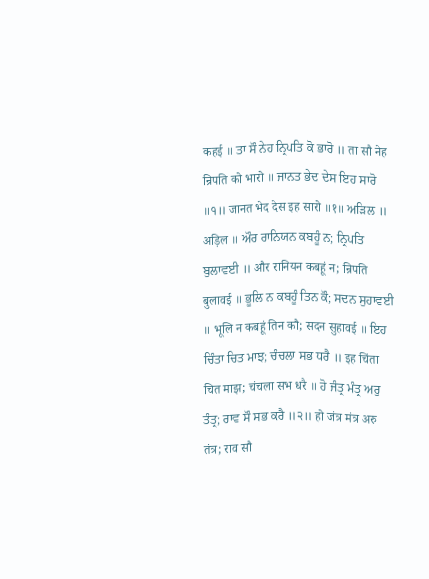कहई ॥ ਤਾ ਸੌ ਨੇਹ ਨ੍ਰਿਪਤਿ ਕੋ ਭਾਰੋ ॥ ता सौ नेह न्रिपति को भारो ॥ ਜਾਨਤ ਭੇਦ ਦੇਸ ਇਹ ਸਾਰੋ ॥੧॥ जानत भेद देस इह सारो ॥१॥ ਅੜਿਲ ॥ अड़िल ॥ ਔਰ ਰਾਨਿਯਨ ਕਬਹੂੰ ਨ; ਨ੍ਰਿਪਤਿ ਬੁਲਾਵਈ ॥ और रानियन कबहूं न; न्रिपति बुलावई ॥ ਭੂਲਿ ਨ ਕਬਹੂੰ ਤਿਨ ਕੌ; ਸਦਨ ਸੁਹਾਵਈ ॥ भूलि न कबहूं तिन कौ; सदन सुहावई ॥ ਇਹ ਚਿੰਤਾ ਚਿਤ ਮਾਝ; ਚੰਚਲਾ ਸਭ ਧਰੈ ॥ इह चिंता चित माझ; चंचला सभ धरै ॥ ਹੋ ਜੰਤ੍ਰ ਮੰਤ੍ਰ ਅਰੁ ਤੰਤ੍ਰ; ਰਾਵ ਸੌ ਸਭ ਕਰੈ ॥੨॥ हो जंत्र मंत्र अरु तंत्र; राव सौ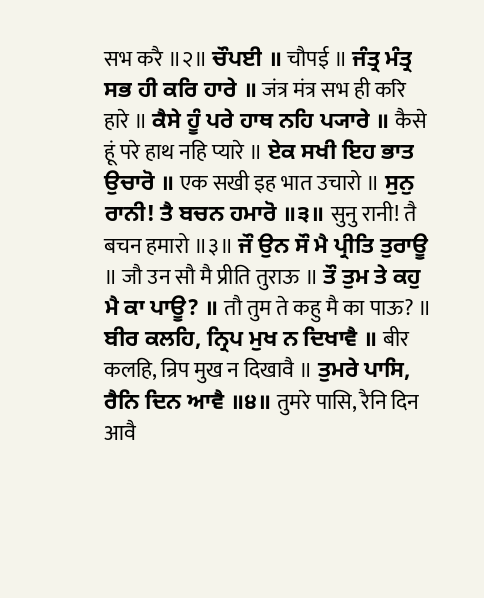सभ करै ॥२॥ ਚੌਪਈ ॥ चौपई ॥ ਜੰਤ੍ਰ ਮੰਤ੍ਰ ਸਭ ਹੀ ਕਰਿ ਹਾਰੇ ॥ जंत्र मंत्र सभ ही करि हारे ॥ ਕੈਸੇ ਹੂੰ ਪਰੇ ਹਾਥ ਨਹਿ ਪ੍ਯਾਰੇ ॥ कैसे हूं परे हाथ नहि प्यारे ॥ ਏਕ ਸਖੀ ਇਹ ਭਾਤ ਉਚਾਰੋ ॥ एक सखी इह भात उचारो ॥ ਸੁਨੁ ਰਾਨੀ! ਤੈ ਬਚਨ ਹਮਾਰੋ ॥੩॥ सुनु रानी! तै बचन हमारो ॥३॥ ਜੌ ਉਨ ਸੌ ਮੈ ਪ੍ਰੀਤਿ ਤੁਰਾਊ ॥ जौ उन सौ मै प्रीति तुराऊ ॥ ਤੌ ਤੁਮ ਤੇ ਕਹੁ ਮੈ ਕਾ ਪਾਊ? ॥ तौ तुम ते कहु मै का पाऊ? ॥ ਬੀਰ ਕਲਹਿ, ਨ੍ਰਿਪ ਮੁਖ ਨ ਦਿਖਾਵੈ ॥ बीर कलहि, न्रिप मुख न दिखावै ॥ ਤੁਮਰੇ ਪਾਸਿ, ਰੈਨਿ ਦਿਨ ਆਵੈ ॥੪॥ तुमरे पासि, रैनि दिन आवै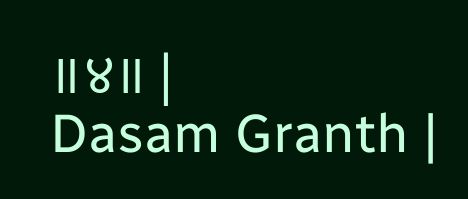॥४॥ |
Dasam Granth |